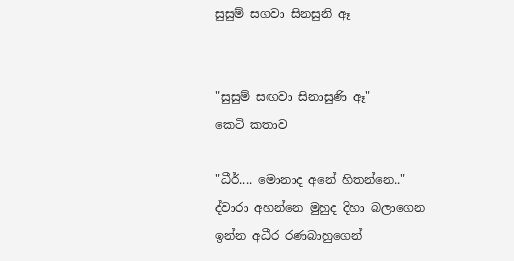සුසුම් සගවා සිනසුනි ඈ


"සුසුම් සඟවා සිනාසුණි ඈ"
කෙටි කතාව

"ධීර්.... මොනාද අනේ හිතන්නෙ.." ද්වාරා අහන්නෙ මුහුද දිහා බලාගෙන ඉන්න අධීර රණබාහුගෙන්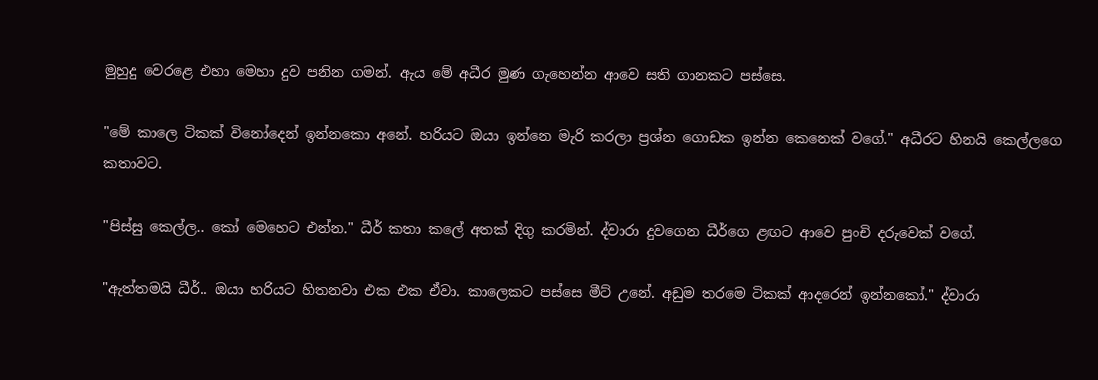මුහුදු වෙරළෙ එහා මෙහා දුව පනින ගමන්. ඇය මේ අධීර මුණ ගැහෙන්න ආවෙ සති ගානකට පස්සෙ.

"මේ කාලෙ ටිකක් විනෝදෙන් ඉන්නකො අනේ. හරියට ඔයා ඉන්නෙ මැරි කරලා ප්‍රශ්න ගොඩක ඉන්න කෙනෙක් වගේ." අධීරට හිනයි කෙල්ලගෙ කතාවට.

"පිස්සු කෙල්ල.. කෝ මෙහෙට එන්න." ධීර් කතා කලේ අතක් දිගු කරමින්. ද්වාරා දුවගෙන ධීර්ගෙ ළඟට ආවෙ පුංචි දරුවෙක් වගේ.

"ඇත්තමයි ධීර්.. ඔයා හරියට හිතනවා එක එක ඒවා. කාලෙකට පස්සෙ මීට් උනේ. අඩුම තරමෙ ටිකක් ආදරෙන් ඉන්නකෝ." ද්වාරා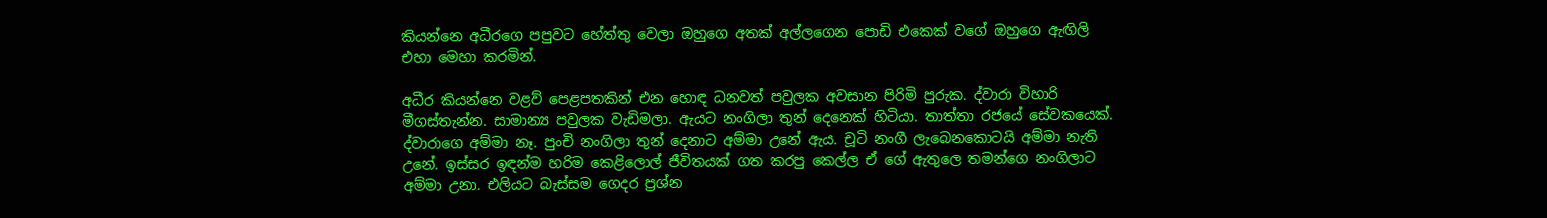කියන්නෙ අධීරගෙ පපුවට හේත්තු වෙලා ඔහුගෙ අතක් අල්ලගෙන පොඩි එකෙක් වගේ ඔහුගෙ ඇඟිලි එහා මෙහා කරමින්.

අධීර කියන්නෙ වළව් පෙළපතකින් එන හොඳ ධනවත් පවුලක අවසාන පිරිමි පුරුක. ද්වාරා විහාරි මීගස්තැන්න. සාමාන්‍ය පවුලක වැඩිමලා. ඇයට නංගිලා තුන් දෙනෙක් හිටියා. තාත්තා රජයේ සේවකයෙක්. ද්වාරාගෙ අම්මා නෑ. පුංචි නංගිලා තුන් දෙනාට අම්මා උනේ ඇය. චූටි නංගී ලැබෙනකොටයි අම්මා නැති උනේ. ඉස්සර ඉඳන්ම හරිම කෙළිලොල් ජීවිතයක් ගත කරපු කෙල්ල ඒ ගේ ඇතුලෙ තමන්ගෙ නංගිලාට අම්මා උනා. එලියට බැස්සම ගෙදර ප්‍රශ්න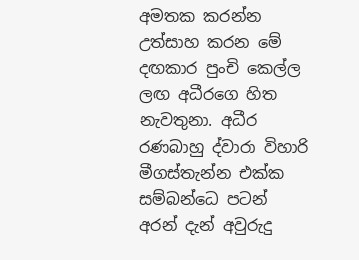අමතක කරන්න උත්සාහ කරන මේ දඟකාර පුංචි කෙල්ල ලඟ අධීරගෙ හිත නැවතුනා. අධීර රණබාහු ද්වාරා විහාරි මීගස්තැන්න එක්ක සම්බන්ධෙ පටන් අරන් දැන් අවුරුදු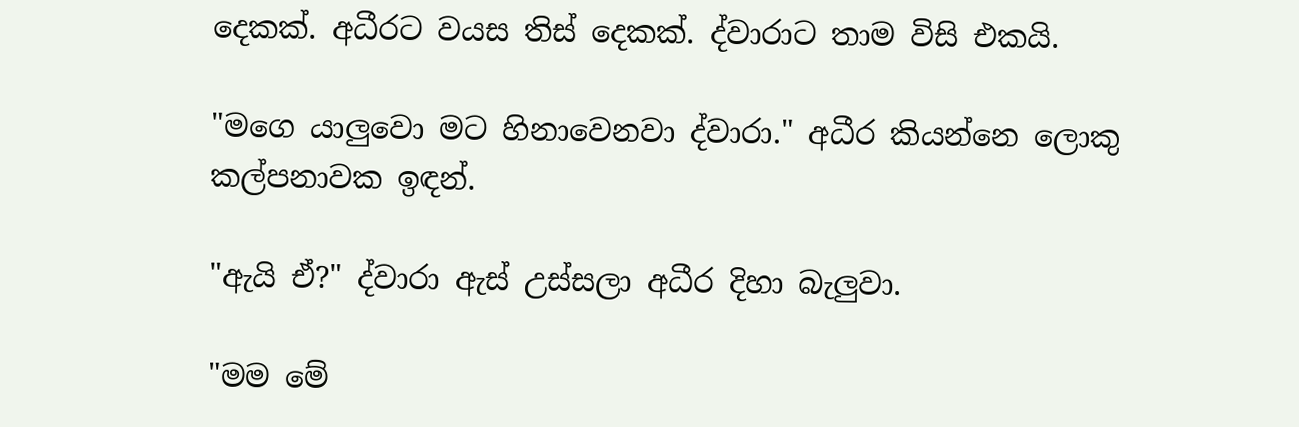දෙකක්. අධීරට වයස තිස් දෙකක්. ද්වාරාට තාම විසි එකයි.

"මගෙ යාලුවො මට හිනාවෙනවා ද්වාරා." අධීර කියන්නෙ ලොකු කල්පනාවක ඉඳන්.

"ඇයි ඒ?" ද්වාරා ඇස් උස්සලා අධීර දිහා බැලුවා.

"මම මේ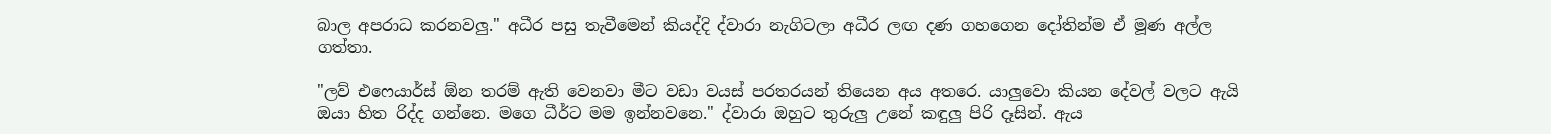බාල අපරාධ කරනවලු." අධීර පසු තැවීමෙන් කියද්දි ද්වාරා නැගිටලා අධීර ලඟ දණ ගහගෙන දෝතින්ම ඒ මූණ අල්ල ගත්තා.

"ලව් එෆෙයාර්ස් ඕන තරම් ඇති වෙනවා මීට වඩා වයස් පරතරයන් තියෙන අය අතරෙ. යාලුවො කියන දේවල් වලට ඇයි ඔයා හිත රිද්ද ගන්නෙ. මගෙ ධීර්ට මම ඉන්නවනෙ." ද්වාරා ඔහුට තුරුලු උනේ කඳුලු පිරි දෑසින්. ඇය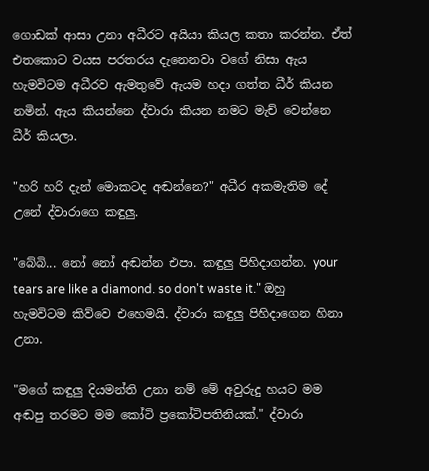ගොඩක් ආසා උනා අධීරට අයියා කියල කතා කරන්න. ඒත් එතකොට වයස පරතරය දැනෙනවා වගේ නිසා ඇය හැමවිටම අධීරව ඇමතුවේ ඇයම හදා ගත්ත ධීර් කියන නමින්. ඇය කියන්නෙ ද්වාරා කියන නමට මැච් වෙන්නෙ ධීර් කියලා.

"හරි හරි දැන් මොකටද අඬන්නෙ?" අධීර අකමැතිම දේ උනේ ද්වාරාගෙ කඳුලු.

"බේබි... නෝ නෝ අඬන්න එපා. කඳුලු පිහිදාගන්න. your tears are like a diamond. so don't waste it." ඔහු හැමවිටම කිව්වෙ එහෙමයි. ද්වාරා කඳුලු පිහිදාගෙන හිනා උනා.

"මගේ කඳුලු දියමන්ති උනා නම් මේ අවුරුදු හයට මම අඬපු තරමට මම කෝටි ප්‍රකෝටිපතිනියක්." ද්වාරා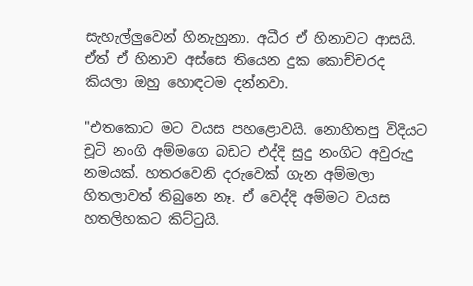සැහැල්ලුවෙන් හිනැහුනා. අධීර ඒ හිනාවට ආසයි. ඒත් ඒ හිනාව අස්සෙ තියෙන දුක කොච්චරද කියලා ඔහු හොඳටම දන්නවා.

"එතකොට මට වයස පහළොවයි. නොහිතපු විදියට චූටි නංගි අම්මගෙ බඩට එද්දි සුදු නංගිට අවුරුදු නමයක්. හතරවෙනි දරුවෙක් ගැන අම්මලා හිතලාවත් තිබුනෙ නෑ. ඒ වෙද්දි අම්මට වයස හතලිහකට කිට්ටුයි.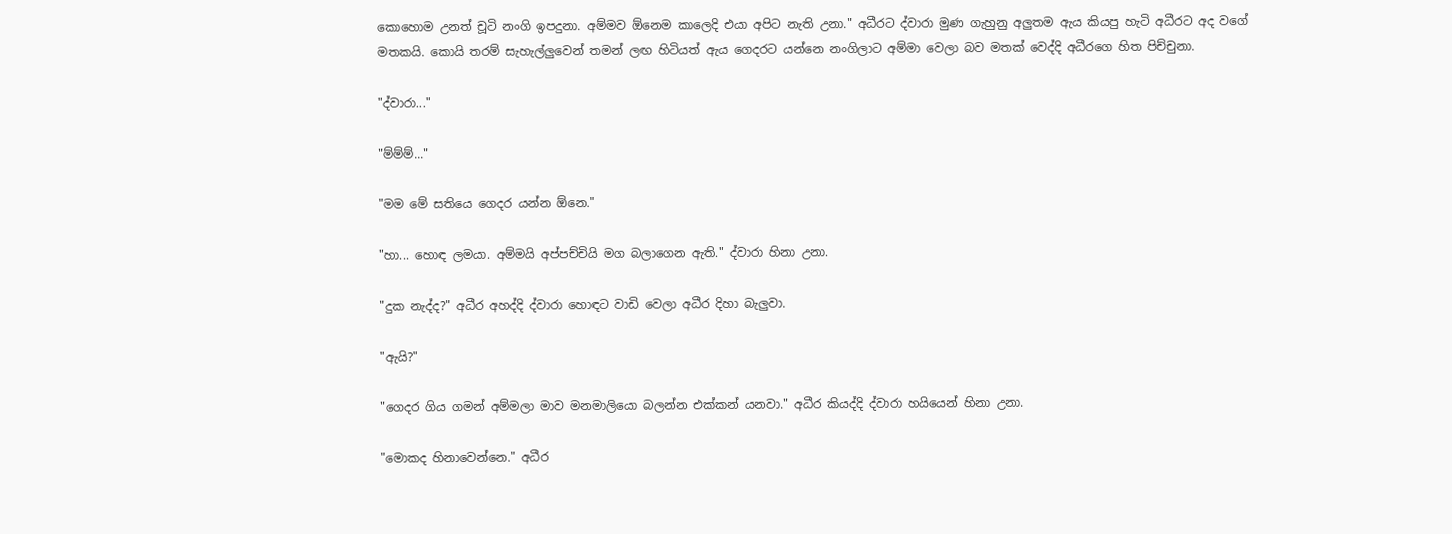කොහොම උනත් චූටි නංගි ඉපදුනා. අම්මව ඕනෙම කාලෙදි එයා අපිට නැති උනා." අධීරට ද්වාරා මුණ ගැහුනු අලුතම ඇය කියපු හැටි අධීරට අද වගේ මතකයි. කොයි තරම් සැහැල්ලුවෙන් තමන් ලඟ හිටියත් ඇය ගෙදරට යන්නෙ නංගිලාට අම්මා වෙලා බව මතක් වෙද්දි අධීරගෙ හිත පිච්චුනා.

"ද්වාරා..."

"ම්ම්ම්..."

"මම මේ සතියෙ ගෙදර යන්න ඕනෙ."

"හා... හොඳ ලමයා. අම්මයි අප්පච්චියි මග බලාගෙන ඇති." ද්වාරා හිනා උනා.

"දුක නැද්ද?" අධීර අහද්දි ද්වාරා හොඳට වාඩි වෙලා අධීර දිහා බැලුවා.

"ඇයි?"

"ගෙදර ගිය ගමන් අම්මලා මාව මනමාලියො බලන්න එක්කන් යනවා." අධීර කියද්දි ද්වාරා හයියෙන් හිනා උනා.

"මොකද හිනාවෙන්නෙ." අධීර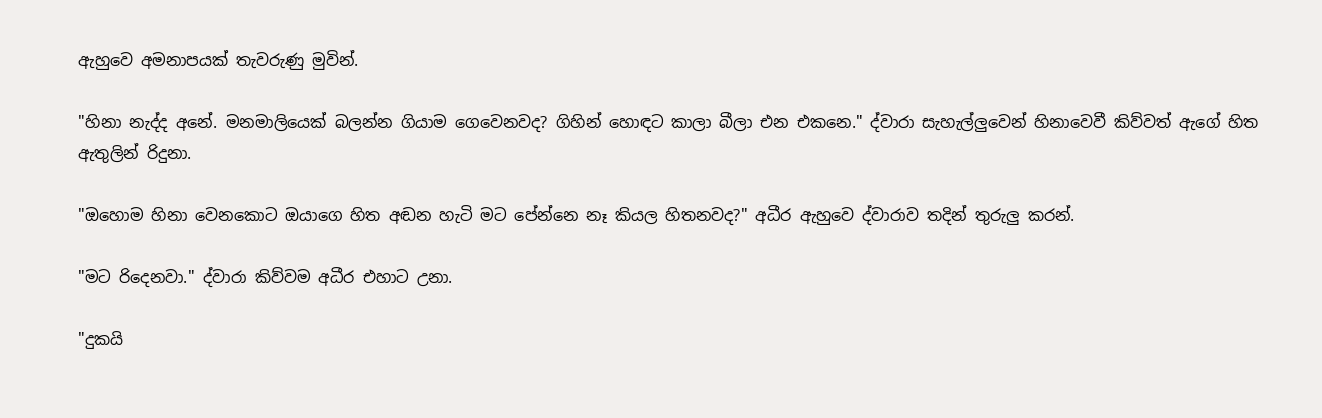ඇහුවෙ අමනාපයක් තැවරුණු මුවින්.

"හිනා නැද්ද අනේ. මනමාලියෙක් බලන්න ගියාම ගෙවෙනවද? ගිහින් හොඳට කාලා බීලා එන එකනෙ." ද්වාරා සැහැල්ලුවෙන් හිනාවෙවී කිව්වත් ඇගේ හිත ඇතුලින් රිදුනා.

"ඔහොම හිනා වෙනකොට ඔයාගෙ හිත අඬන හැටි මට පේන්නෙ නෑ කියල හිතනවද?" අධීර ඇහුවෙ ද්වාරාව තදින් තුරුලු කරන්.

"මට රිදෙනවා." ද්වාරා කිව්වම අධීර එහාට උනා.

"දුකයි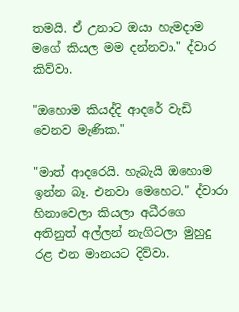තමයි. ඒ උනාට ඔයා හැමදාම මගේ කියල මම දන්නවා." ද්වාර කිව්වා.

"ඔහොම කියද්දි ආදරේ වැඩි වෙනව මැණික."

"මාත් ආදරෙයි. හැබැයි ඔහොම ඉන්න බෑ. එනවා මෙහෙට." ද්වාරා හිනාවෙලා කියලා අධීරගෙ අතිනුත් අල්ලන් නැගිටලා මුහුදු රළ එන මානයට දිව්වා.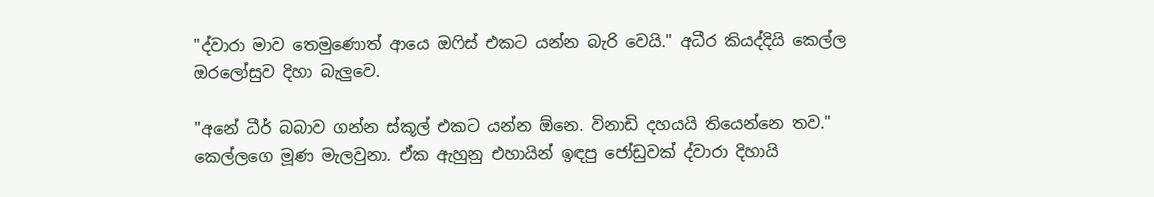"ද්වාරා මාව තෙමුණොත් ආයෙ ඔෆිස් එකට යන්න බැරි වෙයි." අධීර කියද්දියි කෙල්ල ඔරලෝසුව දිහා බැලුවෙ.

"අනේ ධීර් බබාව ගන්න ස්කූල් එකට යන්න ඕනෙ. විනාඩි දහයයි තියෙන්නෙ තව." කෙල්ලගෙ මූණ මැලවුනා. ඒක ඇහුනු එහායින් ඉඳපු ජෝඩුවක් ද්වාරා දිහායි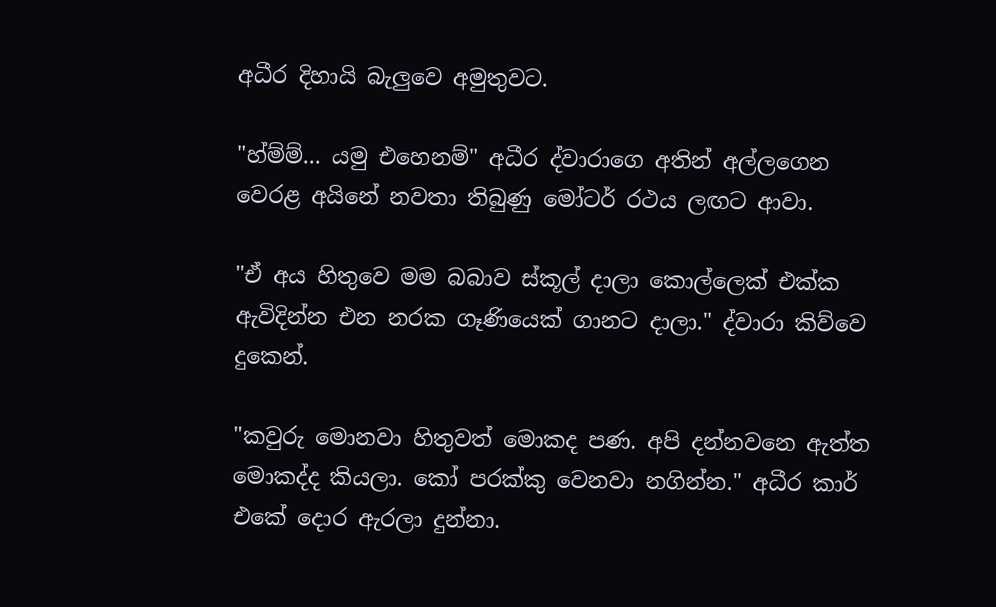අධීර දිහායි බැලුවෙ අමුතුවට.

"හ්ම්ම්... යමු එහෙනම්" අධීර ද්වාරාගෙ අතින් අල්ලගෙන වෙරළ අයිනේ නවතා තිබුණු මෝටර් රථය ලඟට ආවා.

"ඒ අය හිතුවෙ මම බබාව ස්කූල් දාලා කොල්ලෙක් එක්ක ඇවිදින්න එන නරක ගෑණියෙක් ගානට දාලා." ද්වාරා කිව්වෙ දුකෙන්.

"කවුරු මොනවා හිතුවත් මොකද පණ. අපි දන්නවනෙ ඇත්ත මොකද්ද කියලා. කෝ පරක්කු වෙනවා නගින්න." අධීර කාර් එකේ දොර ඇරලා දුන්නා.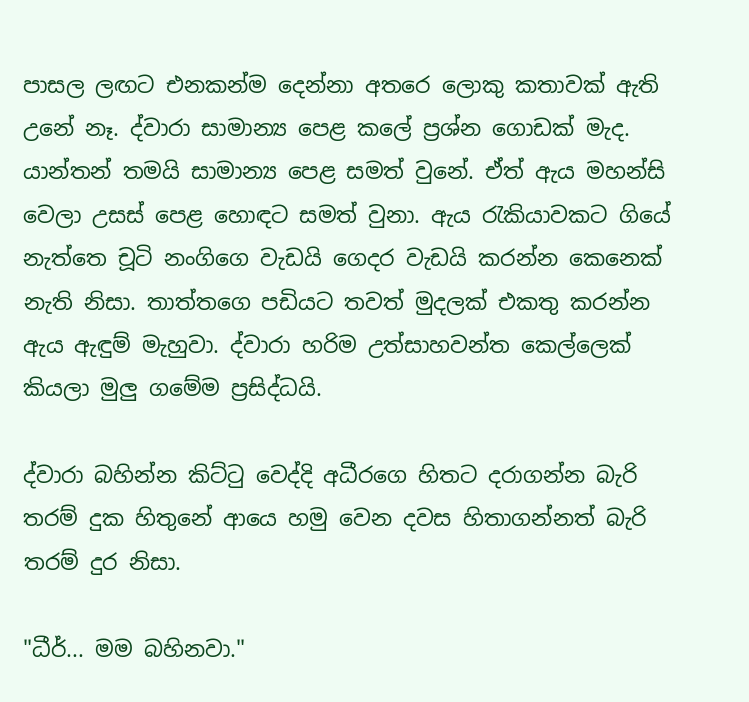පාසල ලඟට එනකන්ම දෙන්නා අතරෙ ලොකු කතාවක් ඇති උනේ නෑ. ද්වාරා සාමාන්‍ය පෙළ කලේ ප්‍රශ්න ගොඩක් මැද. යාන්තන් තමයි සාමාන්‍ය පෙළ සමත් වුනේ. ඒත් ඇය මහන්සි වෙලා උසස් පෙළ හොඳට සමත් වුනා. ඇය රැකියාවකට ගියේ නැත්තෙ චූටි නංගිගෙ වැඩයි ගෙදර වැඩයි කරන්න කෙනෙක් නැති නිසා. තාත්තගෙ පඩියට තවත් මුදලක් එකතු කරන්න ඇය ඇඳුම් මැහුවා. ද්වාරා හරිම උත්සාහවන්ත කෙල්ලෙක් කියලා මුලු ගමේම ප්‍රසිද්ධයි.

ද්වාරා බහින්න කිට්ටු වෙද්දි අධීරගෙ හිතට දරාගන්න බැරි තරම් දුක හිතුනේ ආයෙ හමු වෙන දවස හිතාගන්නත් බැරි තරම් දුර නිසා.

"ධීර්... මම බහිනවා."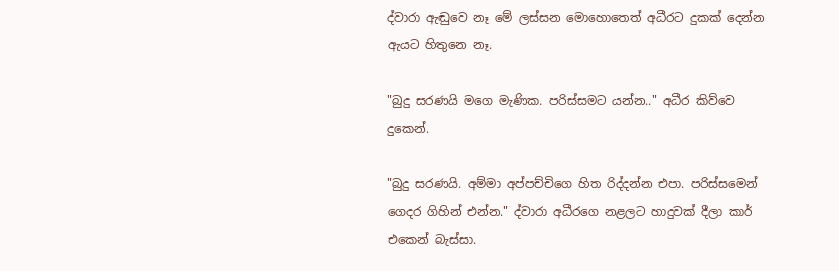ද්වාරා ඇඬුවෙ නෑ මේ ලස්සන මොහොතෙත් අධීරට දුකක් දෙන්න ඇයට හිතුනෙ නෑ.

"බුදු සරණයි මගෙ මැණික. පරිස්සමට යන්න.." අධීර කිව්වෙ දුකෙන්.

"බුදු සරණයි. අම්මා අප්පච්චිගෙ හිත රිද්දන්න එපා. පරිස්සමෙන් ගෙදර ගිහින් එන්න." ද්වාරා අධීරගෙ නළලට හාදුවක් දීලා කාර් එකෙන් බැස්සා.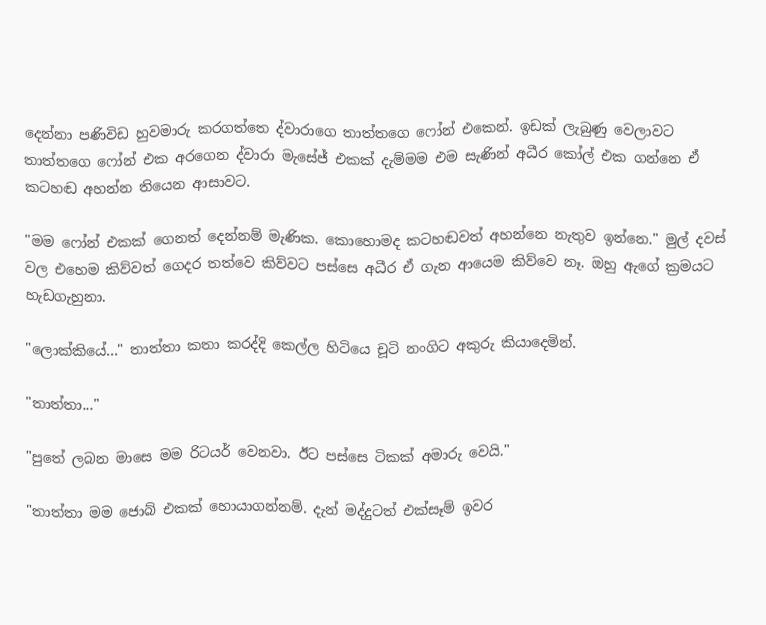දෙන්නා පණිවිඩ හුවමාරු කරගත්තෙ ද්වාරාගෙ තාත්තගෙ ෆෝන් එකෙන්. ඉඩක් ලැබුණු වෙලාවට තාත්තගෙ ෆෝන් එක අරගෙන ද්වාරා මැසේජ් එකක් දැම්මම එම සැණින් අධීර කෝල් එක ගන්නෙ ඒ කටහඬ අහන්න තියෙන ආසාවට.

"මම ෆෝන් එකක් ගෙනත් දෙන්නම් මැණික. කොහොමද කටහඬවත් අහන්නෙ නැතුව ඉන්නෙ." මුල් දවස් වල එහෙම කිව්වත් ගෙදර තත්වෙ කිව්වට පස්සෙ අධීර ඒ ගැන ආයෙම කිව්වෙ නෑ. ඔහු ඇගේ ක්‍රමයට හැඩගැහුනා.

"ලොක්කියේ..." තාත්තා කතා කරද්දි කෙල්ල හිටියෙ චූටි නංගිට අකුරු කියාදෙමින්.

"තාත්තා..."

"පුතේ ලබන මාසෙ මම රිටයර් වෙනවා. ඊට පස්සෙ ටිකක් අමාරු වෙයි."

"තාත්තා මම ජොබ් එකක් හොයාගන්නම්. දැන් මද්දුටත් එක්සෑම් ඉවර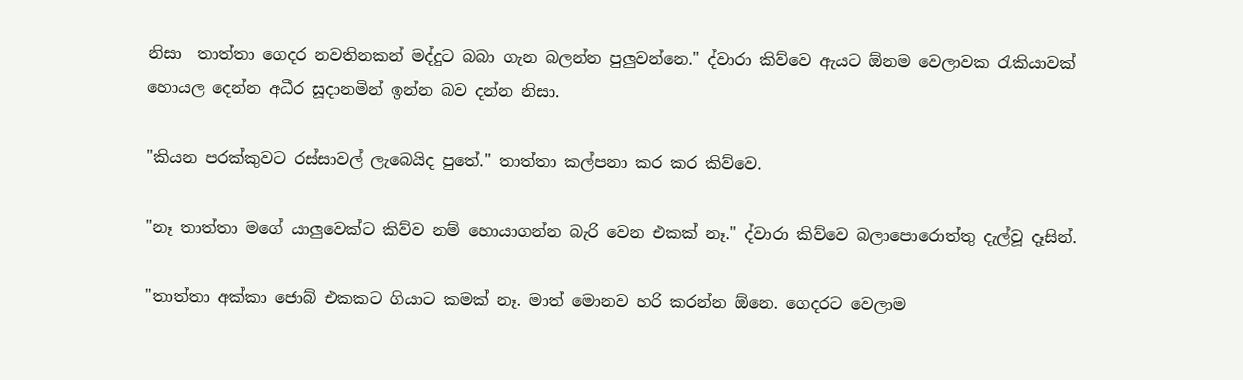නිසා  තාත්තා ගෙදර නවතිනකන් මද්දුට බබා ගැන බලන්න පුලුවන්නෙ." ද්වාරා කිව්වෙ ඇයට ඕනම වෙලාවක රැකියාවක් හොයල දෙන්න අධීර සූදානමින් ඉන්න බව දන්න නිසා.

"කියන පරක්කුවට රස්සාවල් ලැබෙයිද පුතේ." තාත්තා කල්පනා කර කර කිව්වෙ.

"නෑ තාත්තා මගේ යාලුවෙක්ට කිව්ව නම් හොයාගන්න බැරි වෙන එකක් නෑ." ද්වාරා කිව්වෙ බලාපොරොත්තු දැල්වූ දෑසින්.

"තාත්තා අක්කා ජොබ් එකකට ගියාට කමක් නෑ. මාත් මොනව හරි කරන්න ඕනෙ. ගෙදරට වෙලාම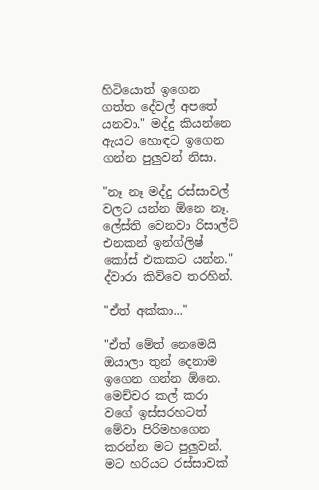හිටියොත් ඉගෙන ගත්ත දේවල් අපතේ යනවා." මද්දු කියන්නෙ ඇයට හොඳට ඉගෙන ගන්න පුලුවන් නිසා.

"නෑ නෑ මද්දු රස්සාවල් වලට යන්න ඕනෙ නෑ. ලේස්ති වෙනවා රිසාල්ට් එනකන් ඉන්ග්ලිෂ් කෝස් එකකට යන්න." ද්වාරා කිව්වෙ තරහින්.

"ඒත් අක්කා..."

"ඒත් මේත් නෙමෙයි ඔයාලා තුන් දෙනාම ඉගෙන ගන්න ඕනෙ. මෙච්චර කල් කරා වගේ ඉස්සරහටත් මේවා පිරිමහගෙන කරන්න මට පුලුවන්. මට හරියට රස්සාවක්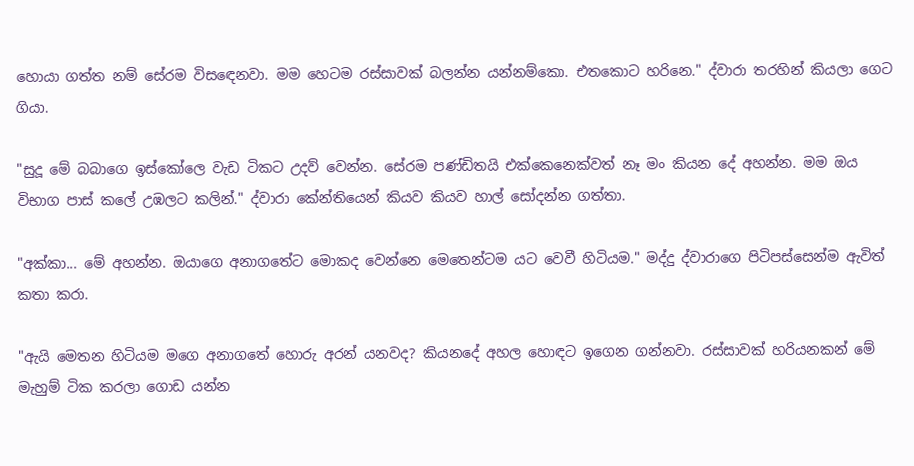හොයා ගත්ත නම් සේරම විසඳෙනවා. මම හෙටම රස්සාවක් බලන්න යන්නම්කො. එතකොට හරිනෙ." ද්වාරා තරහින් කියලා ගෙට ගියා.

"සුදූ මේ බබාගෙ ඉස්කෝලෙ වැඩ ටිකට උදව් වෙන්න. සේරම පණ්ඩිතයි එක්කෙනෙක්වත් නෑ මං කියන දේ අහන්න. මම ඔය විභාග පාස් කලේ උඹලට කලින්." ද්වාරා කේන්තියෙන් කියව කියව හාල් සෝදන්න ගත්තා.

"අක්කා... මේ අහන්න. ඔයාගෙ අනාගතේට මොකද වෙන්නෙ මෙතෙන්ටම යට වෙවී හිටියම." මද්දු ද්වාරාගෙ පිටිපස්සෙන්ම ඇවිත් කතා කරා.

"ඇයි මෙතන හිටියම මගෙ අනාගතේ හොරු අරන් යනවද? කියනදේ අහල හොඳට ඉගෙන ගන්නවා. රස්සාවක් හරියනකන් මේ මැහුම් ටික කරලා ගොඩ යන්න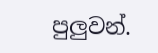පුලුවන්.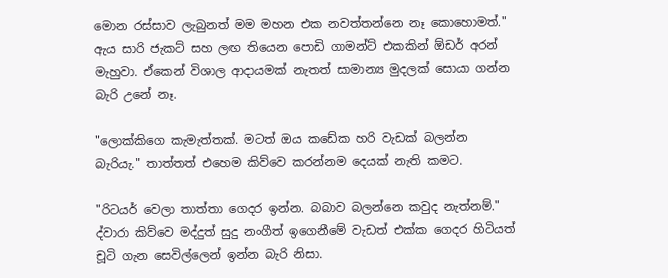මොන රස්සාව ලැබුනත් මම මහන එක නවත්තන්නෙ නෑ කොහොමත්." ඇය සාරි ජැකට් සහ ලඟ තියෙන පොඩි ගාමන්ට් එකකින් ඕඩර් අරන් මැහුවා. ඒකෙන් විශාල ආදායමක් නැතත් සාමාන්‍ය මුදලක් සොයා ගන්න බැරි උනේ නෑ.

"ලොක්කිගෙ කැමැත්තක්. මටත් ඔය කඩේක හරි වැඩක් බලන්න බැරියැ." තාත්තත් එහෙම කිව්වෙ කරන්නම දෙයක් නැති කමට.

"රිටයර් වෙලා තාත්තා ගෙදර ඉන්න. බබාව බලන්නෙ කවුද නැත්නම්." ද්වාරා කිව්වෙ මද්දුත් සුදු නංගීත් ඉගෙනීමේ වැඩත් එක්ක ගෙදර හිටියත් චූටි ගැන සෙවිල්ලෙන් ඉන්න බැරි නිසා.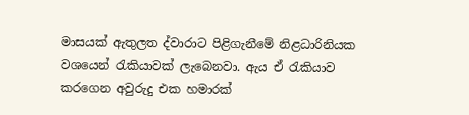මාසයක් ඇතුලත ද්වාරාට පිළිගැනීමේ නිළධාරිනියක වශයෙන් රැකියාවක් ලැබෙනවා. ඇය ඒ රැකියාව කරගෙන අවුරුදු එක හමාරක්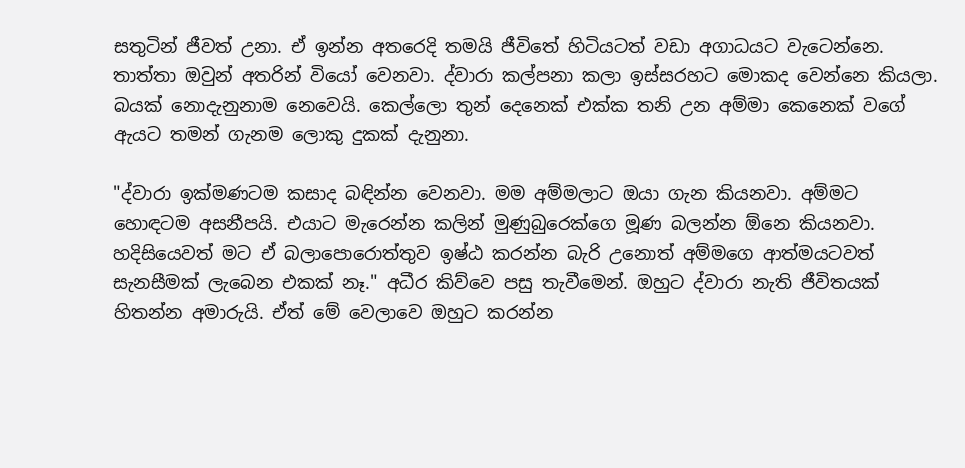සතුටින් ජීවත් උනා. ඒ ඉන්න අතරෙදි තමයි ජීවිතේ හිටියටත් වඩා අගාධයට වැටෙන්නෙ. තාත්තා ඔවුන් අතරින් වියෝ වෙනවා. ද්වාරා කල්පනා කලා ඉස්සරහට මොකද වෙන්නෙ කියලා. බයක් නොදැනුනාම නෙවෙයි. කෙල්ලො තුන් දෙනෙක් එක්ක තනි උන අම්මා කෙනෙක් වගේ ඇයට තමන් ගැනම ලොකු දුකක් දැනුනා.

"ද්වාරා ඉක්මණටම කසාද බඳින්න වෙනවා. මම අම්මලාට ඔයා ගැන කියනවා. අම්මට හොඳටම අසනීපයි. එයාට මැරෙන්න කලින් මුණුබුරෙක්ගෙ මූණ බලන්න ඕනෙ කියනවා. හදිසියෙවත් මට ඒ බලාපොරොත්තුව ඉෂ්ඨ කරන්න බැරි උනොත් අම්මගෙ ආත්මයටවත් සැනසීමක් ලැබෙන එකක් නෑ." අධීර කිව්වෙ පසු තැවීමෙන්. ඔහුට ද්වාරා නැති ජීවිතයක් හිතන්න අමාරුයි. ඒත් මේ වෙලාවෙ ඔහුට කරන්න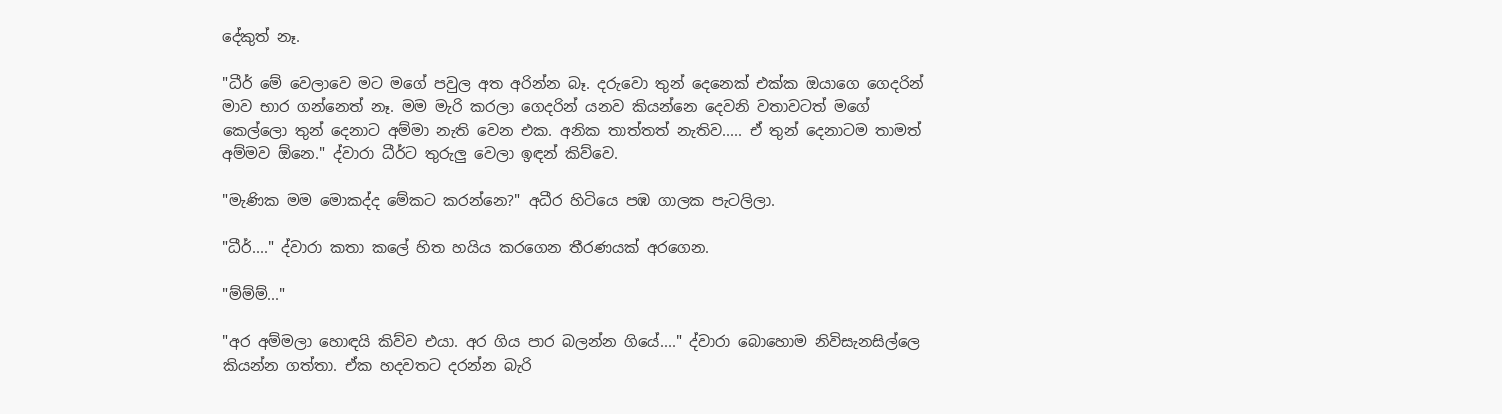දේකුත් නෑ.

"ධීර් මේ වෙලාවෙ මට මගේ පවුල අත අරින්න බෑ. දරුවො තුන් දෙනෙක් එක්ක ඔයාගෙ ගෙදරින් මාව භාර ගන්නෙත් නෑ. මම මැරි කරලා ගෙදරින් යනව කියන්නෙ දෙවනි වතාවටත් මගේ කෙල්ලො තුන් දෙනාට අම්මා නැති වෙන එක. අනික තාත්තත් නැතිව..... ඒ තුන් දෙනාටම තාමත් අම්මව ඕනෙ." ද්වාරා ධීර්ට තුරුලු වෙලා ඉඳන් කිව්වෙ.

"මැණික මම මොකද්ද මේකට කරන්නෙ?" අධීර හිටියෙ පඹ ගාලක පැටලිලා.

"ධීර්...." ද්වාරා කතා කලේ හිත හයිය කරගෙන තීරණයක් අරගෙන.

"ම්ම්ම්..."

"අර අම්මලා හොඳයි කිව්ව එයා. අර ගිය පාර බලන්න ගියේ...." ද්වාරා බොහොම නිවිසැනසිල්ලෙ කියන්න ගත්තා. ඒක හදවතට දරන්න බැරි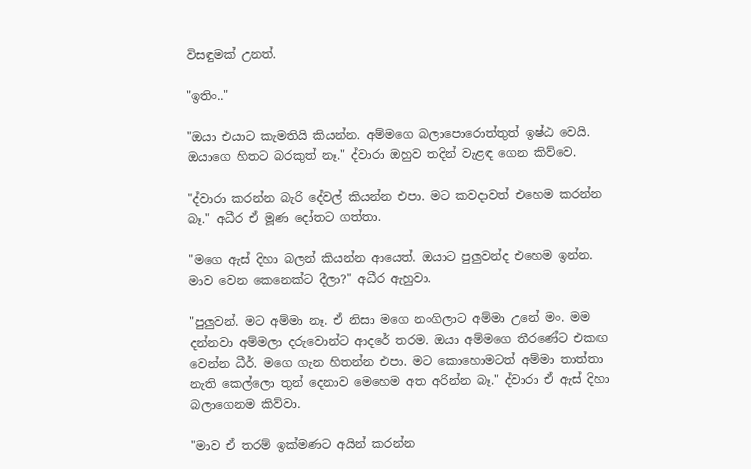විසඳුමක් උනත්.

"ඉතිං.."

"ඔයා එයාට කැමතියි කියන්න. අම්මගෙ බලාපොරොත්තුත් ඉෂ්ඨ වෙයි. ඔයාගෙ හිතට බරකුත් නෑ." ද්වාරා ඔහුව තදින් වැළඳ ගෙන කිව්වෙ.

"ද්වාරා කරන්න බැරි දේවල් කියන්න එපා. මට කවදාවත් එහෙම කරන්න බෑ." අධීර ඒ මූණ දෝතට ගත්තා.

"මගෙ ඇස් දිහා බලන් කියන්න ආයෙත්. ඔයාට පුලුවන්ද එහෙම ඉන්න. මාව වෙන කෙනෙක්ට දීලා?" අධීර ඇහුවා.

"පුලුවන්. මට අම්මා නෑ. ඒ නිසා මගෙ නංගිලාට අම්මා උනේ මං. මම දන්නවා අම්මලා දරුවොන්ට ආදරේ තරම. ඔයා අම්මගෙ තීරණේට එකඟ වෙන්න ධීර්. මගෙ ගැන හිතන්න එපා. මට කොහොමටත් අම්මා තාත්තා නැති කෙල්ලො තුන් දෙනාව මෙහෙම අත අරින්න බෑ." ද්වාරා ඒ ඇස් දිහා බලාගෙනම කිව්වා.

"මාව ඒ තරම් ඉක්මණට අයින් කරන්න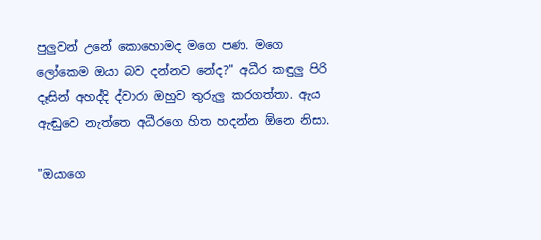පුලුවන් උනේ කොහොමද මගෙ පණ. මගෙ ලෝකෙම ඔයා බව දන්නව නේද?" අධීර කඳුලු පිරි දෑසින් අහද්දි ද්වාරා ඔහුව තුරුලු කරගත්තා. ඇය ඇඬුවෙ නැත්තෙ අධීරගෙ හිත හදන්න ඕනෙ නිසා.

"ඔයාගෙ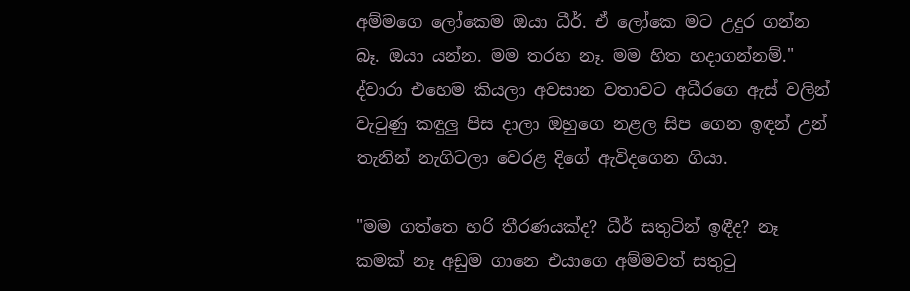අම්මගෙ ලෝකෙම ඔයා ධීර්. ඒ ලෝකෙ මට උදුර ගන්න බෑ. ඔයා යන්න. මම තරහ නෑ. මම හිත හදාගන්නම්." ද්වාරා එහෙම කියලා අවසාන වතාවට අධීරගෙ ඇස් වලින් වැටුණු කඳුලු පිස දාලා ඔහුගෙ නළල සිප ගෙන ඉඳන් උන් තැනින් නැගිටලා වෙරළ දිගේ ඇවිදගෙන ගියා.

"මම ගත්තෙ හරි තීරණයක්ද? ධීර් සතුටින් ඉඳීද? නෑ කමක් නෑ අඩුම ගානෙ එයාගෙ අම්මවත් සතුටු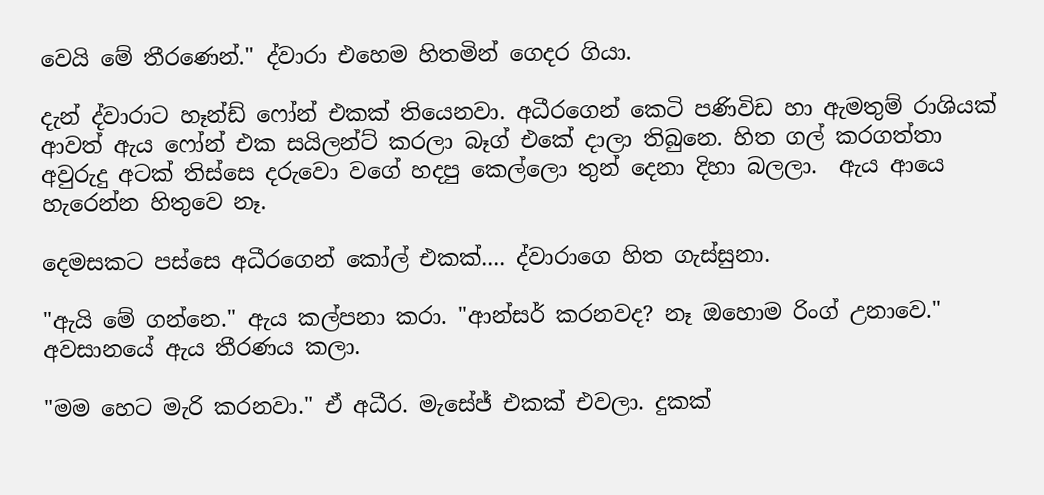වෙයි මේ තීරණෙන්." ද්වාරා එහෙම හිතමින් ගෙදර ගියා.

දැන් ද්වාරාට හෑන්ඩ් ෆෝන් එකක් තියෙනවා. අධීරගෙන් කෙටි පණිවිඩ හා ඇමතුම් රාශියක් ආවත් ඇය ෆෝන් එක සයිලන්ට් කරලා බෑග් එකේ දාලා තිබුනෙ. හිත ගල් කරගත්තා අවුරුදු අටක් තිස්සෙ දරුවො වගේ හදපු කෙල්ලො තුන් දෙනා දිහා බලලා.  ඇය ආයෙ හැරෙන්න හිතුවෙ නෑ.

දෙමසකට පස්සෙ අධීරගෙන් කෝල් එකක්.... ද්වාරාගෙ හිත ගැස්සුනා.

"ඇයි මේ ගන්නෙ." ඇය කල්පනා කරා. "ආන්සර් කරනවද? නෑ ඔහොම රිංග් උනාවෙ." අවසානයේ ඇය තීරණය කලා.

"මම හෙට මැරි කරනවා." ඒ අධීර. මැසේජ් එකක් එවලා. දුකක්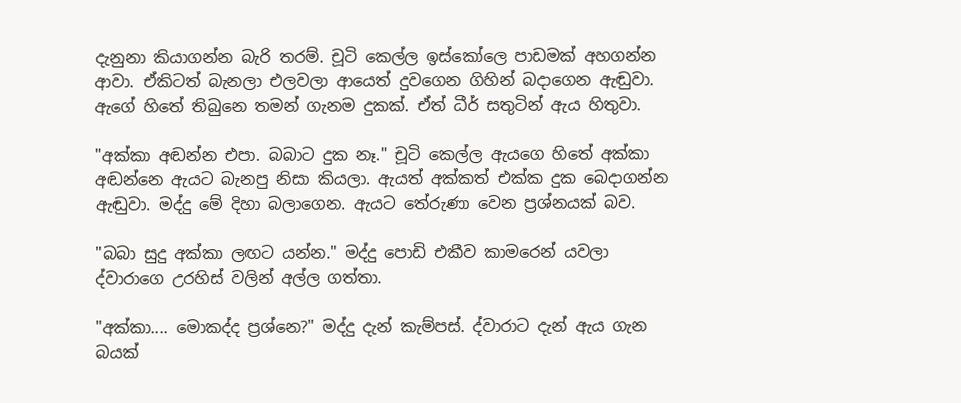දැනුනා කියාගන්න බැරි තරම්. චූටි කෙල්ල ඉස්කෝලෙ පාඩමක් අහගන්න ආවා. ඒකිටත් බැනලා එලවලා ආයෙත් දුවගෙන ගිහින් බදාගෙන ඇඬුවා. ඇගේ හිතේ තිබුනෙ තමන් ගැනම දුකක්. ඒත් ධීර් සතුටින් ඇය හිතුවා.

"අක්කා අඬන්න එපා. බබාට දුක නෑ." චූටි කෙල්ල ඇයගෙ හිතේ අක්කා අඬන්නෙ ඇයට බැනපු නිසා කියලා. ඇයත් අක්කත් එක්ක දුක බෙදාගන්න ඇඬුවා. මද්දු මේ දිහා බලාගෙන. ඇයට තේරුණා වෙන ප්‍රශ්නයක් බව.

"බබා සුදු අක්කා ලඟට යන්න." මද්දු පොඩි එකීව කාමරෙන් යවලා ද්වාරාගෙ උරහිස් වලින් අල්ල ගත්තා.

"අක්කා.... මොකද්ද ප්‍රශ්නෙ?" මද්දු දැන් කැම්පස්. ද්වාරාට දැන් ඇය ගැන බයක්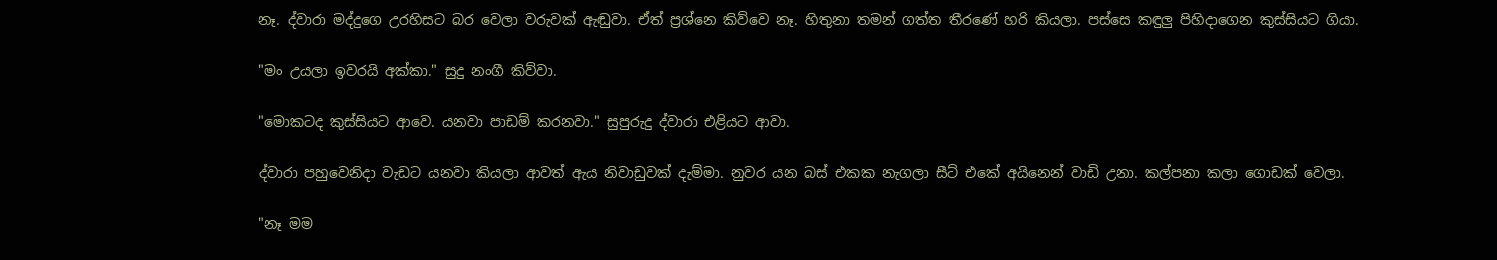නෑ. ද්වාරා මද්දුගෙ උරහිසට බර වෙලා වරුවක් ඇඬුවා. ඒත් ප්‍රශ්නෙ කිව්වෙ නෑ. හිතුනා තමන් ගත්ත තීරණේ හරි කියලා. පස්සෙ කඳුලු පිහිදාගෙන කුස්සියට ගියා.

"මං උයලා ඉවරයි අක්කා." සුදු නංගී කිව්වා.

"මොකටද කුස්සියට ආවෙ. යනවා පාඩම් කරනවා." සුපුරුදු ද්වාරා එළියට ආවා.

ද්වාරා පහුවෙනිදා වැඩට යනවා කියලා ආවත් ඇය නිවාඩුවක් දැම්මා. නුවර යන බස් එකක නැගලා සීට් එකේ අයිනෙන් වාඩි උනා. කල්පනා කලා ගොඩක් වෙලා.

"නෑ මම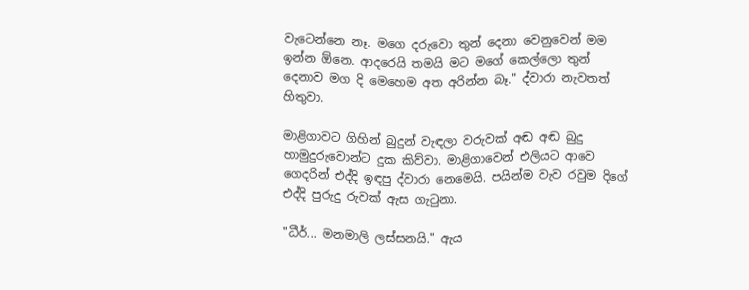වැටෙන්නෙ නෑ. මගෙ දරුවො තුන් දෙනා වෙනුවෙන් මම ඉන්න ඕනෙ. ආදරෙයි තමයි මට මගේ කෙල්ලො තුන් දෙනාව මග දි මෙහෙම අත අරින්න බෑ." ද්වාරා නැවතත් හිතුවා.

මාළිගාවට ගිහින් බුදුන් වැඳලා වරුවක් අඬ අඬ බුදු හාමුදුරුවොන්ට දුක කිව්වා. මාළිගාවෙන් එලියට ආවෙ ගෙදරින් එද්දි ඉඳපු ද්වාරා නෙමෙයි. පයින්ම වැව රවුම දිගේ එද්දි පුරුදු රුවක් ඇස ගැටුනා.

"ධීර්... මනමාලි ලස්සනයි." ඇය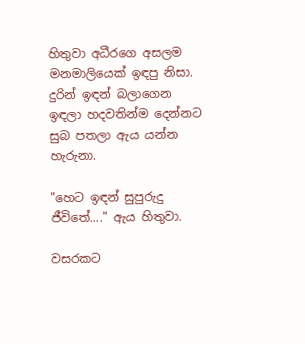හිතුවා අධීරගෙ අසලම මනමාලියෙක් ඉඳපු නිසා. දුරින් ඉඳන් බලාගෙන ඉඳලා හදවතින්ම දෙන්නට සුබ පතලා ඇය යන්න හැරුනා.

"හෙට ඉඳන් සුපුරුදු ජීවිතේ...." ඇය හිතුවා.

වසරකට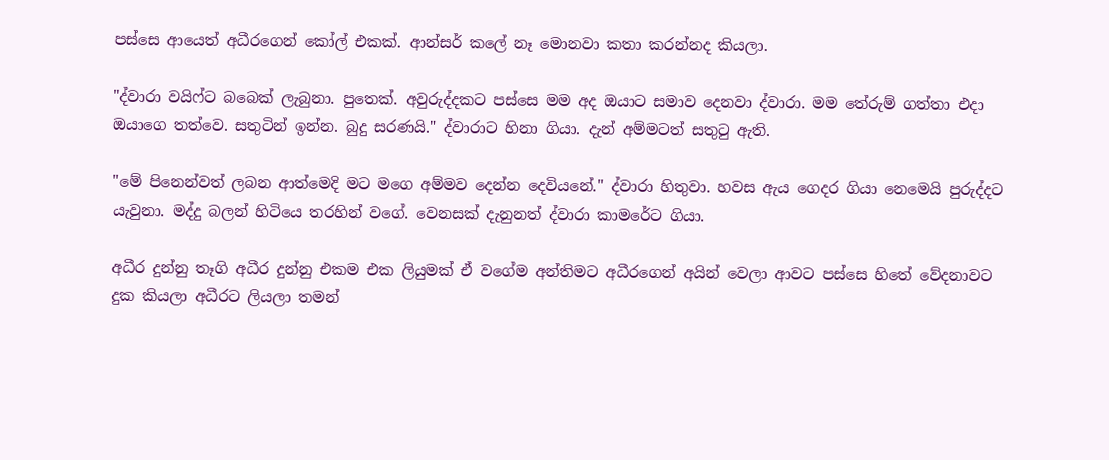පස්සෙ ආයෙත් අධීරගෙන් කෝල් එකක්. ආන්සර් කලේ නෑ මොනවා කතා කරන්නද කියලා.

"ද්වාරා වයිෆ්ට බබෙක් ලැබුනා. පුතෙක්. අවුරුද්දකට පස්සෙ මම අද ඔයාට සමාව දෙනවා ද්වාරා. මම තේරුම් ගත්තා එදා ඔයාගෙ තත්වෙ. සතුටින් ඉන්න. බුදු සරණයි." ද්වාරාට හිනා ගියා. දැන් අම්මටත් සතුටු ඇති.

"මේ පිනෙන්වත් ලබන ආත්මෙදි මට මගෙ අම්මව දෙන්න දෙවියනේ." ද්වාරා හිතුවා. හවස ඇය ගෙදර ගියා නෙමෙයි පුරුද්දට යැවුනා. මද්දු බලන් හිටියෙ තරහින් වගේ. වෙනසක් දැනුනත් ද්වාරා කාමරේට ගියා.

අධීර දුන්නු තෑගි අධීර දුන්නු එකම එක ලියුමක් ඒ වගේම අන්තිමට අධීරගෙන් අයින් වෙලා ආවට පස්සෙ හිතේ වේදනාවට දුක කියලා අධීරට ලියලා තමන්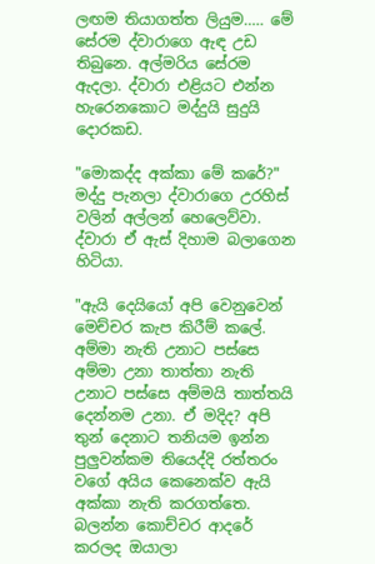ලඟම තියාගත්ත ලියුම..... මේ සේරම ද්වාරාගෙ ඇඳ උඩ තිබුනෙ. අල්මරිය සේරම ඇදලා. ද්වාරා එළියට එන්න හැරෙනකොට මද්දුයි සුදුයි දොරකඩ.

"මොකද්ද අක්කා මේ කරේ?" මද්දු පැනලා ද්වාරාගෙ උරහිස් වලින් අල්ලන් හෙලෙව්වා. ද්වාරා ඒ ඇස් දිහාම බලාගෙන හිටියා.

"ඇයි දෙයියෝ අපි වෙනුවෙන් මෙච්චර කැප කිරීම් කලේ. අම්මා නැති උනාට පස්සෙ අම්මා උනා තාත්තා නැති උනාට පස්සෙ අම්මයි තාත්තයි දෙන්නම උනා. ඒ මදිද? අපි තුන් දෙනාට තනියම ඉන්න පුලුවන්කම තියෙද්දි රත්තරං වගේ අයිය කෙනෙක්ව ඇයි අක්කා නැති කරගත්තෙ. බලන්න කොච්චර ආදරේ කරලද ඔයාලා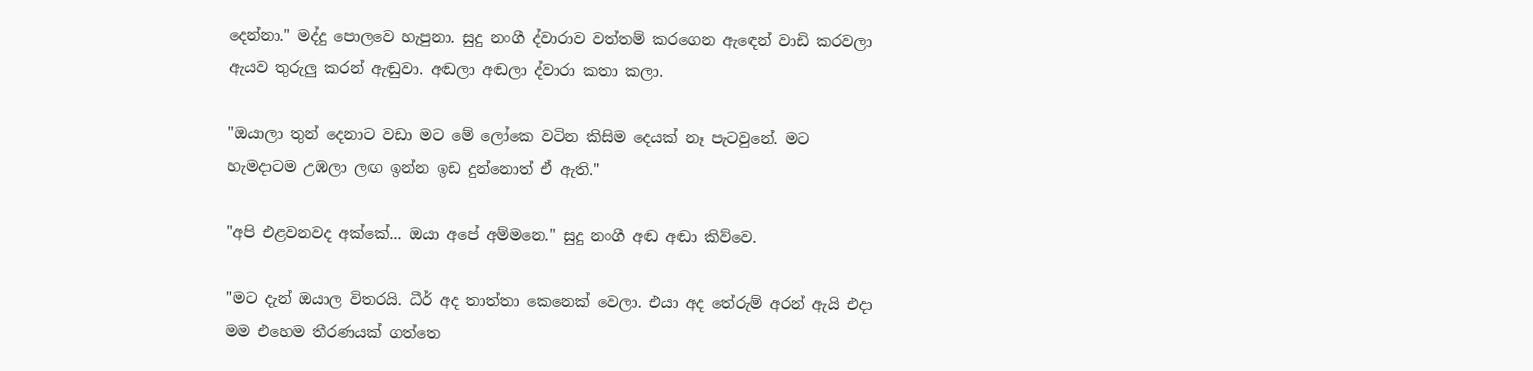දෙන්නා." මද්දු පොලවෙ හැපුනා. සුදු නංගී ද්වාරාව වත්තම් කරගෙන ඇඳෙන් වාඩි කරවලා ඇයව තුරුලු කරන් ඇඬුවා. අඬලා අඬලා ද්වාරා කතා කලා.

"ඔයාලා තුන් දෙනාට වඩා මට මේ ලෝකෙ වටින කිසිම දෙයක් නෑ පැටවුනේ. මට හැමදාටම උඹලා ලඟ ඉන්න ඉඩ දුන්නොත් ඒ ඇති."

"අපි එළවනවද අක්කේ... ඔයා අපේ අම්මනෙ." සුදු නංගී අඬ අඬා කිව්වෙ.

"මට දැන් ඔයාල විතරයි. ධීර් අද තාත්තා කෙනෙක් වෙලා. එයා අද තේරුම් අරන් ඇයි එදා මම එහෙම තීරණයක් ගත්තෙ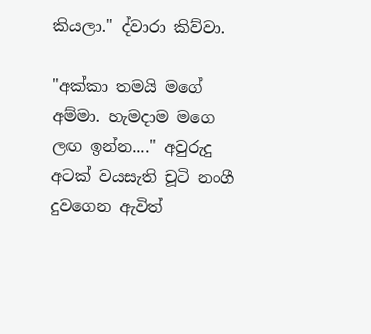කියලා." ද්වාරා කිව්වා.

"අක්කා තමයි මගේ අම්මා. හැමදාම මගෙ ලඟ ඉන්න...." අවුරුදු අටක් වයසැති චූටි නංගී දුවගෙන ඇවිත්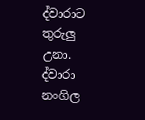ද්වාරාට තුරුලු උනා. ද්වාරා නංගිල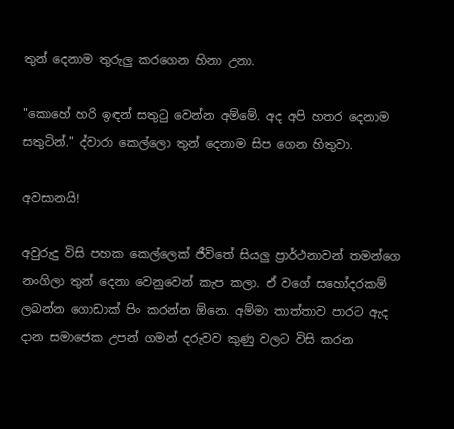තුන් දෙනාම තුරුලු කරගෙන හිනා උනා.

"කොහේ හරි ඉඳන් සතුටු වෙන්න අම්මේ. අද අපි හතර දෙනාම සතුටින්." ද්වාරා කෙල්ලො තුන් දෙනාම සිප ගෙන හිතුවා.

අවසානයි!

අවුරුදු විසි පහක කෙල්ලෙක් ජීවිතේ සියලු ප්‍රාර්ථනාවන් තමන්ගෙ නංගිලා තුන් දෙනා වෙනුවෙන් කැප කලා. ඒ වගේ සහෝදරකම් ලබන්න ගොඩාක් පිං කරන්න ඕනෙ. අම්මා තාත්තාව පාරට ඇද දාන සමාජෙක උපන් ගමන් දරුවව කුණු වලට විසි කරන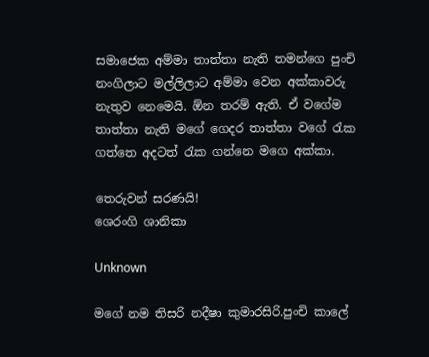සමාජෙක අම්මා තාත්තා නැති තමන්ගෙ පුංචි නංගිලාට මල්ලිලාට අම්මා වෙන අක්කාවරු නැතුව නෙමෙයි. ඕන තරම් ඇති. ඒ වගේම තාත්තා නැති මගේ ගෙදර තාත්තා වගේ රැක ගත්තෙ අදටත් රැක ගන්නෙ මගෙ අක්කා.

තෙරුවන් සරණයි!
ශෙරංගි ශානිකා

Unknown

මගේ නම තිසරි නදීෂා කුමාරසිරි.පුංචි කාලේ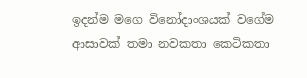ඉදන්ම මගෙ විනෝදාංශයක් වගේම ආසාවක් තමා නවකතා කෙටිකතා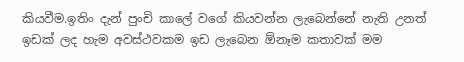කියවීම.ඉතිං දැන් පුංචි කාලේ වගේ කියවන්න ලැබෙන්නේ නැති උනත් ඉඩක් ලද හැම අවස්ථවකම ඉඩ ලැබෙන ඕනෑම කතාවක් මම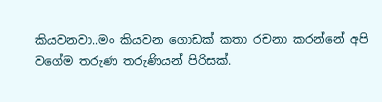කියවනවා..මං කියවන ගොඩක් කතා රචනා කරන්නේ අපි වගේම තරුණ තරුණියන් පිරිසක්.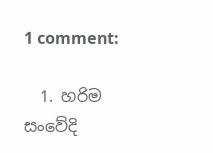1 comment:

  1. හරිම සංවේදි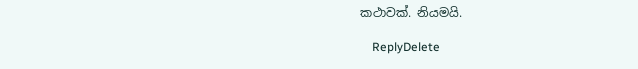කථාවක්. නියමයි.

    ReplyDelete